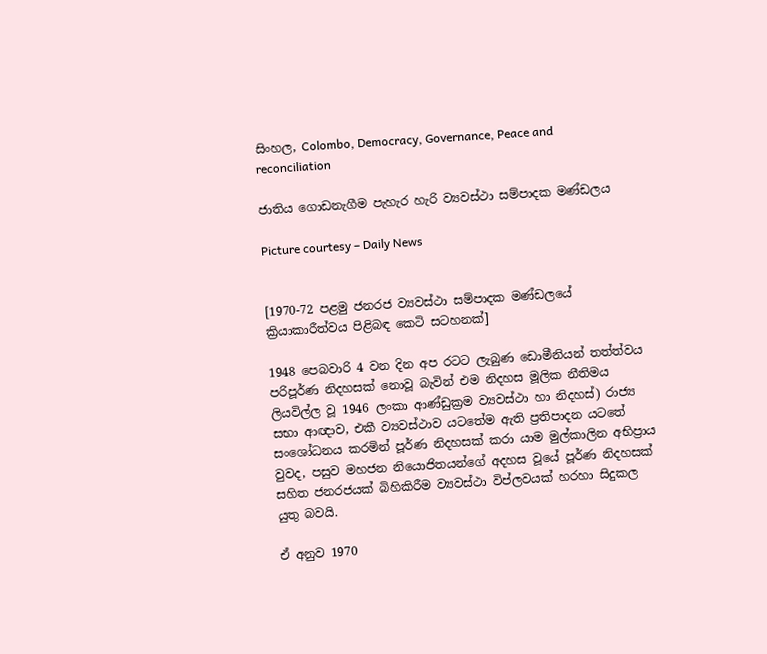සිංහල, Colombo, Democracy, Governance, Peace and reconciliation

ජාතිය ගොඩනැගීම පැහැර හැරි ව්‍යවස්ථා සම්පාදක මණ්ඩලය

Picture courtesy – Daily News


[1970-72 පළමු ජනරජ ව්‍යවස්ථා සම්පාදක මණ්ඩලයේ ක්‍රියාකාරීත්වය පිළිබඳ කෙටි සටහනක්]

1948 පෙබවාරි 4 වන දින අප රටට ලැබුණ ඩොමීනියන් තත්ත්වය පරිපූර්ණ නිදහසක් නොවූ බැවින් එම නිදහස මූලික නීතිමය ලියවිල්ල වූ 1946 ලංකා ආණ්ඩුක්‍රම ව්‍යවස්ථා හා නිදහස්) රාජ්‍ය සභා ආඥාව, එකී ව්‍යවස්ථාව යටතේම ඇති ප්‍රතිපාදන යටතේ සංශෝධනය කරමින් පූර්ණ නිදහසක් කරා යාම මුල්කාලින අභිප්‍රාය වුවද, පසුව මහජන නියොජිතයන්ගේ අදහස වූයේ පූර්ණ නිදහසක් සහිත ජනරජයක් බිහිකිරීම ව්‍යවස්ථා විප්ලවයක් හරහා සිදුකල යුතු බවයි.

ඒ අනුව 1970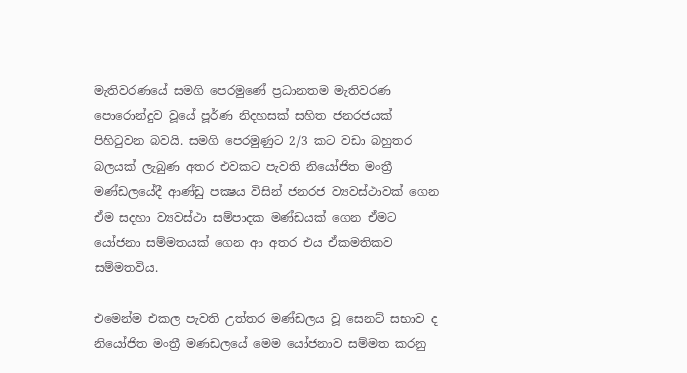මැතිවරණයේ සමගි පෙරමුණේ ප්‍රධානතම මැතිවරණ පොරොන්දුව වූයේ පූර්ණ නිදහසක් සහිත ජනරජයක් පිහිටුවන බවයි. සමගි පෙරමුණුට 2/3 කට වඩා බහුතර බලයක් ලැබුණ අතර එවකට පැවති නියෝජිත මංත්‍රී මණ්ඩලයේදී ආණ්ඩු පක්‍ෂය විසින් ජනරජ ව්‍යවස්ථාවක් ගෙන ඒම සදහා ව්‍යවස්ථා සම්පාදක මණ්ඩයක් ගෙන ඒමට යෝජනා සම්මතයක් ගෙන ආ අතර එය ඒකමතිකව සම්මතවිය.

එමෙන්ම එකල පැවති උත්තර මණ්ඩලය වූ සෙනට් සභාව ද නියෝජිත මංත්‍රී මණඩලයේ මෙම යෝජනාව සම්මත කරනු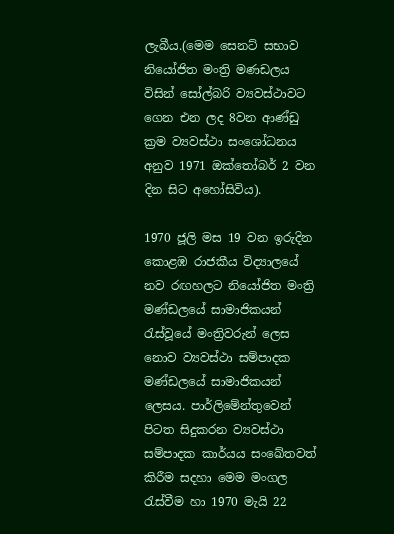ලැබීය.(මෙම සෙනට් සභාව නියෝජිත මංත්‍රි මණඩලය විසින් සෝල්බරි ව්‍යවස්ථාවට ගෙන එන ලද 8වන ආණ්ඩු ක්‍රම ව්‍යවස්ථා සංශෝධනය අනුව 1971 ඔක්තෝබර් 2 වන දින සිට අහෝසිවිය).

1970 ජූලි මස 19 වන ඉරුදින කොළඹ රාජකීය විද්‍යාලයේ නව රඟහලට නියෝජිත මංත්‍රි මණ්ඩලයේ සාමාජිකයන් රැස්වූයේ මංත්‍රිවරුන් ලෙස නොව ව්‍යවස්ථා සම්පාදක මණ්ඩලයේ සාමාජිකයන් ලෙසය. පාර්ලිමේන්තුවෙන් පිටත සිදුකරන ව්‍යවස්ථා සම්පාදක කාර්යය සංඛේතවත් කිරීම සදහා මෙම මංගල රැස්වීම හා 1970 මැයි 22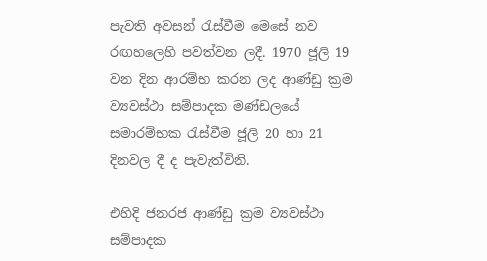පැවති අවසන් රැස්වීම මෙසේ නව රඟහලෙහි පවත්වන ලදී. 1970 ජූලි 19 වන දින ආරම්භ කරන ලද ආණ්ඩු ක්‍රම ව්‍යවස්ථා සම්පාදක මණ්ඩලයේ සමාරම්භක රැස්වීම ජූලි 20 හා 21 දිනවල දී ද පැවැත්විනි.

එහිදි ජනරජ ආණ්ඩු ක්‍රම ව්‍යවස්ථා සම්පාදක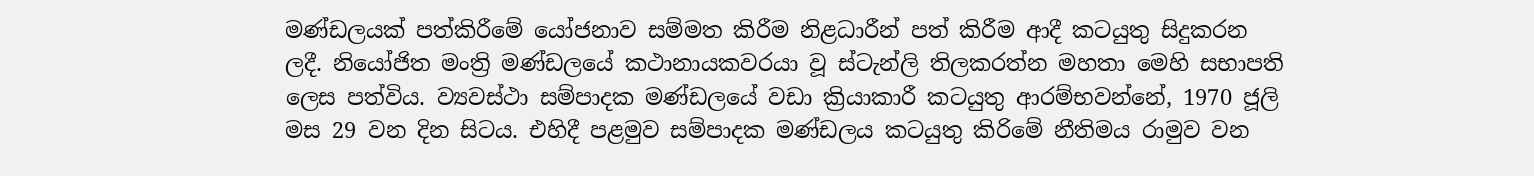මණ්ඩලයක් පත්කිරීමේ යෝජනාව සම්මත කිරීම නිළධාරීන් පත් කිරීම ආදී කටයුතු සිදුකරන ලදී. නියෝජිත මංත්‍රි මණ්ඩලයේ කථානායකවරයා වූ ස්ටැන්ලි තිලකරත්න මහතා මෙහි සභාපති ලෙස පත්විය. ව්‍යවස්ථා සම්පාදක මණ්ඩලයේ වඩා ක්‍රියාකාරී කටයුතු ආරම්භවන්නේ, 1970 ජූලි මස 29 වන දින සිටය. එහිදී පළමුව සම්පාදක මණ්ඩලය කටයුතු කිරිමේ නීතිමය රාමුව වන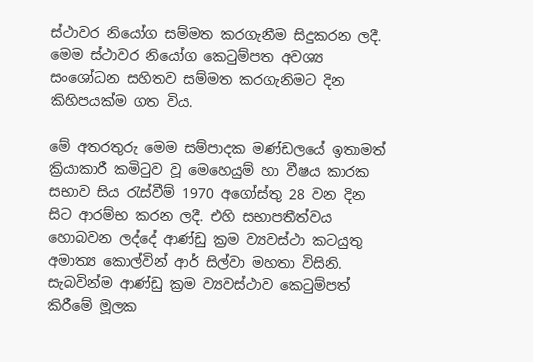ස්ථාවර නියෝග සම්මත කරගැනීම සිදුකරන ලදී. මෙම ස්ථාවර නියෝග කෙටුම්පත අවශ්‍ය සංශෝධන සහිතව සම්මත කරගැනිමට දින කිහිපයක්ම ගත විය.

මේ අතරතුරු මෙම සම්පාදක මණ්ඩලයේ ඉතාමත් ක්‍රියාකාරී කමිටුව වූ මෙහෙයුම් හා වීෂය කාරක සභාව සිය රැස්වීම් 1970 අගෝස්තු 28 වන දින සිට ආරම්භ කරන ලදී. එහි සභාපතීත්වය හොබවන ලද්දේ ආණ්ඩු ක්‍රම ව්‍යවස්ථා කටයුතු අමාත්‍ය කොල්වින් ආර් සිල්වා මහතා විසිනි. සැබවින්ම ආණ්ඩු ක්‍රම ව්‍යවස්ථාව කෙටුම්පත් කිරීමේ මූලක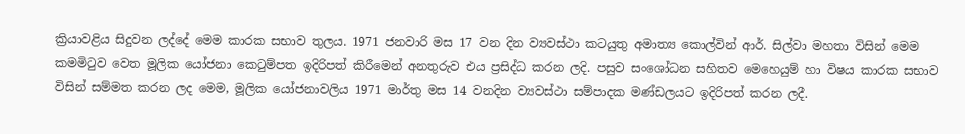ක්‍රියාවළිය සිදුවන ලද්දේ මෙම කාරක සභාව තුලය. 1971 ජනවාරි මස 17 වන දින ව්‍යවස්ථා කටයුතු අමාත්‍ය කොල්වින් ආර්. සිල්වා මහතා විසින් මෙම කමමිටුව වෙත මූලික යෝජනා කෙටුම්පත ඉදිරිපත් කිරීමෙන් අනතුරුව එය ප්‍රසිද්ධ කරන ලදි. පසුව සංශෝධන සහිතව මෙහෙයුම් හා විෂය කාරක සභාව විසින් සම්මත කරන ලද මෙම, මූලික යෝජනාවලිය 1971 මාර්තු මස 14 වනදින ව්‍යවස්ථා සම්පාදක මණ්ඩලයට ඉදිරිපත් කරන ලදී.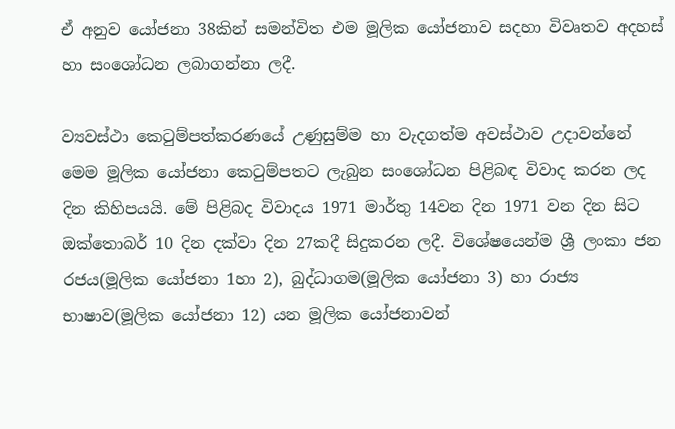ඒ අනුව යෝජනා 38කින් සමන්විත එම මූලික යෝජනාව සදහා විවෘතව අදහස් හා සංශෝධන ලබාගන්නා ලදී.

ව්‍යවස්ථා කෙටුම්පත්කරණයේ උණුසුම්ම හා වැදගත්ම අවස්ථාව උදාවන්නේ මෙම මූලික යෝජනා කෙටුම්පතට ලැබුන සංශෝධන පිළිබඳ විවාද කරන ලද දින කිහිපයයි. මේ පිළිබද විවාදය 1971 මාර්තු 14වන දින 1971 වන දින සිට ඔක්තොබර් 10 දින දක්වා දින 27කදී සිදුකරන ලදී. විශේෂයෙන්ම ශ්‍රී ලංකා ජන රජය(මූලික යෝජනා 1හා 2), බුද්ධාගම(මූලික යෝජනා 3) හා රාජ්‍ය භාෂාව(මූලික යෝජනා 12) යන මූලික යෝජනාවන්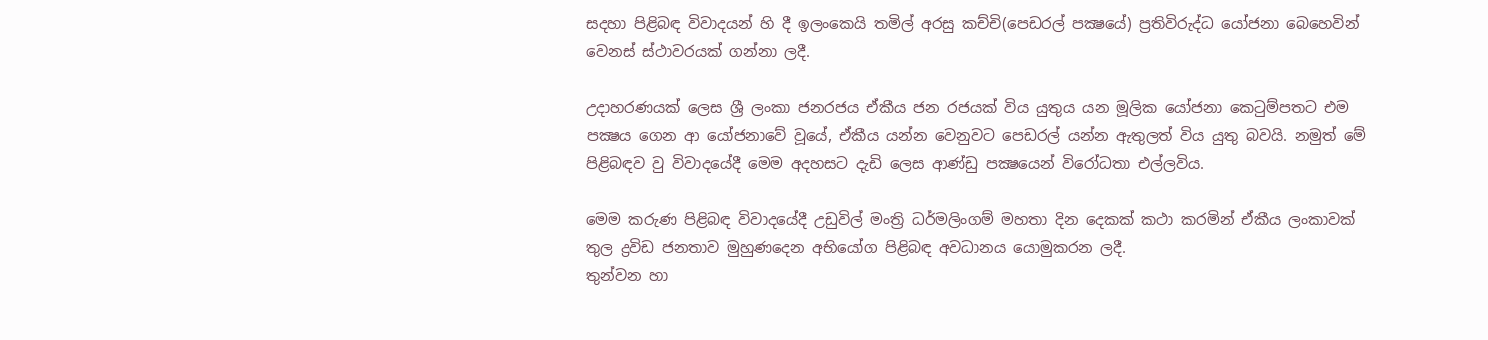සදහා පිළිබඳ විවාදයන් හි දී ඉලංකෙයි තමිල් අරසු කච්චි(පෙඩරල් පක්‍ෂයේ) ප්‍රතිවිරුද්ධ යෝජනා බෙහෙවින් වෙනස් ස්ථාවරයක් ගන්නා ලදී.

උදාහරණයක් ලෙස ශ්‍රී ලංකා ජනරජය ඒකීය ජන රජයක් විය යුතුය යන මූලික යෝජනා කෙටුම්පතට එම පක්‍ෂය ගෙන ආ යෝජනාවේ වූයේ, ඒකීය යන්න වෙනුවට පෙඩරල් යන්න ඇතුලත් විය යුතු බවයි. නමුත් මේ පිළිබඳව වු විවාදයේදී මෙම අදහසට දැඩි ලෙස ආණ්ඩු පක්‍ෂයෙන් විරෝධතා එල්ලවිය.

මෙම කරුණ පිළිබඳ විවාදයේදී උඩුවිල් මංත්‍රි ධර්මලිංගම් මහතා දින දෙකක් කථා කරමින් ඒකීය ලංකාවක් තුල ද්‍රවිඩ ජනතාව මුහුණදෙන අභියෝග පිළිබඳ අවධානය යොමුකරන ලදී.
තුන්වන හා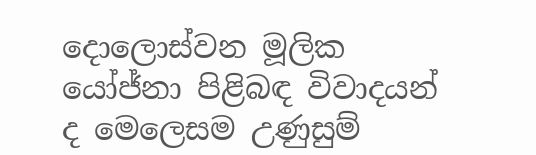දොලොස්වන මූලික යෝජ්නා පිළිබඳ විවාදයන් ද මෙලෙසම උණුසුම්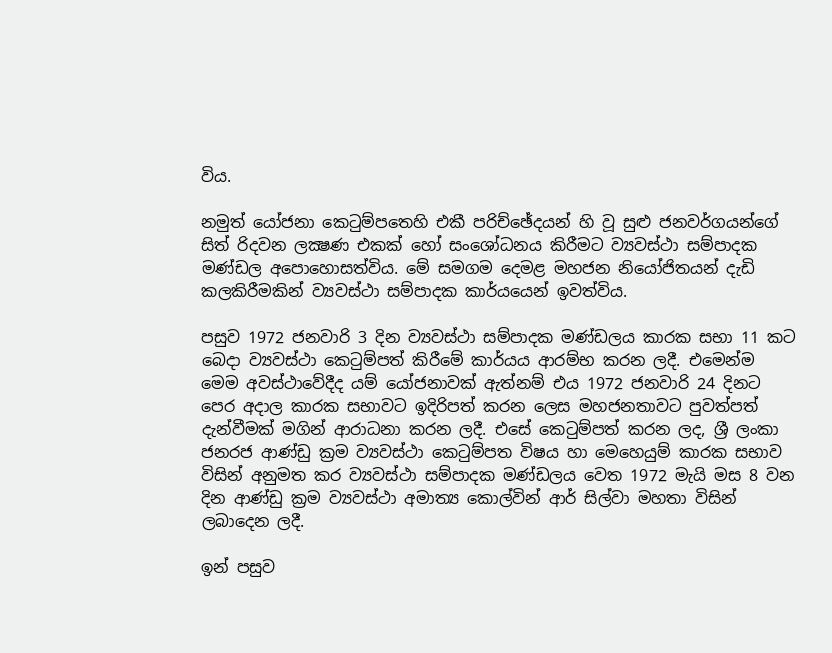විය.

නමුත් යෝජනා කෙටුම්පතෙහි එකී පරිච්ඡේදයන් හි වූ සුළු ජනවර්ගයන්ගේ සිත් රිදවන ලක්‍ෂණ එකක් හෝ සංශෝධනය කිරීමට ව්‍යවස්ථා සම්පාදක මණ්ඩල අපොහොසත්විය. මේ සමගම දෙමළ මහජන නියෝජිතයන් දැඩි කලකිරීමකින් ව්‍යවස්ථා සම්පාදක කාර්යයෙන් ඉවත්විය.

පසුව 1972 ජනවාරි 3 දින ව්‍යවස්ථා සම්පාදක මණ්ඩලය කාරක සභා 11 කට බෙදා ව්‍යවස්ථා කෙටුම්පත් කිරීමේ කාර්යය ආරම්භ කරන ලදී. එමෙන්ම මෙම අවස්ථාවේදීද යම් යෝජනාවක් ඇත්නම් එය 1972 ජනවාරි 24 දිනට පෙර අදාල කාරක සභාවට ඉදිරිපත් කරන ලෙස මහජනතාවට පුවත්පත් දැන්වීමක් මගින් ආරාධනා කරන ලදී. එසේ කෙටුම්පත් කරන ලද, ශ්‍රී ලංකා ජනරජ ආණ්ඩු ක්‍රම ව්‍යවස්ථා කෙටුම්පත විෂය හා මෙහෙයුම් කාරක සභාව විසින් අනුමත කර ව්‍යවස්ථා සම්පාදක මණ්ඩලය වෙත 1972 මැයි මස 8 වන දින ආණ්ඩු ක්‍රම ව්‍යවස්ථා අමාත්‍ය කොල්වින් ආර් සිල්වා මහතා විසින් ලබාදෙන ලදී.

ඉන් පසුව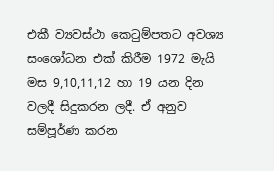එකී ව්‍යවස්ථා කෙටුම්පතට අවශ්‍ය සංශෝධන එක් කිරීම 1972 මැයි මස 9,10,11,12 හා 19 යන දින වලදී සිදුකරන ලදී. ඒ අනුව සම්පූර්ණ කරන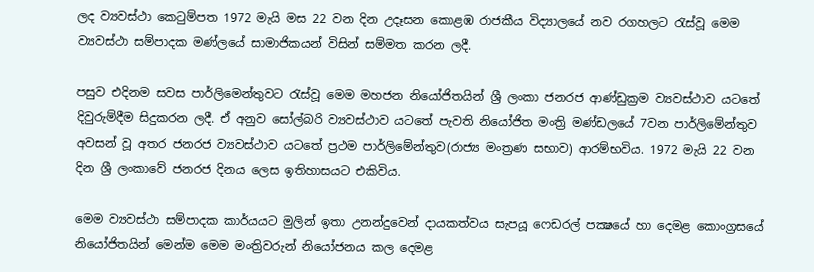ලද ව්‍යවස්ථා කෙටුම්පත 1972 මැයි මස 22 වන දින උදෑසන කොළඹ රාජකීය විද්‍යාලයේ නව රගහලට රැස්වූ මෙම ව්‍යවස්ථා සම්පාදක මණ්ලයේ සාමාජිකයන් විසින් සම්මත කරන ලදී.

පසුව එදිනම සවස පාර්ලිමෙන්තුවට රැස්වූ මෙම මහජන නියෝජිතයින් ශ්‍රී ලංකා ජනරජ ආණ්ඩුක්‍රම ව්‍යවස්ථාව යටතේ දිවුරුම්දීම සිදුකරන ලදී. ඒ අනුව සෝල්බරි ව්‍යවස්ථාව යටතේ පැවති නියෝජිත මංත්‍රි මණ්ඩලයේ 7වන පාර්ලිමේන්තුව අවසන් වූ අතර ජනරජ ව්‍යවස්ථාව යටතේ ප්‍රථම පාර්ලිමේන්තුව(රාජ්‍ය මංත්‍රණ සභාව) ආරම්භවිය. 1972 මැයි 22 වන දින ශ්‍රී ලංකාවේ ජනරජ දිනය ලෙස ඉතිහාසයට එකිවිය.

මෙම ව්‍යවස්ථා සම්පාදක කාර්යයට මුලින් ඉතා උනන්දුවෙන් දායකත්වය සැපයූ ෆෙඩරල් පක්‍ෂයේ හා දෙමළ කොංග්‍රසයේ නියෝජිතයින් මෙන්ම මෙම මංත්‍රිවරුන් නියෝජනය කල දෙමළ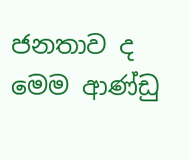ජනතාව ද මෙම ආණ්ඩු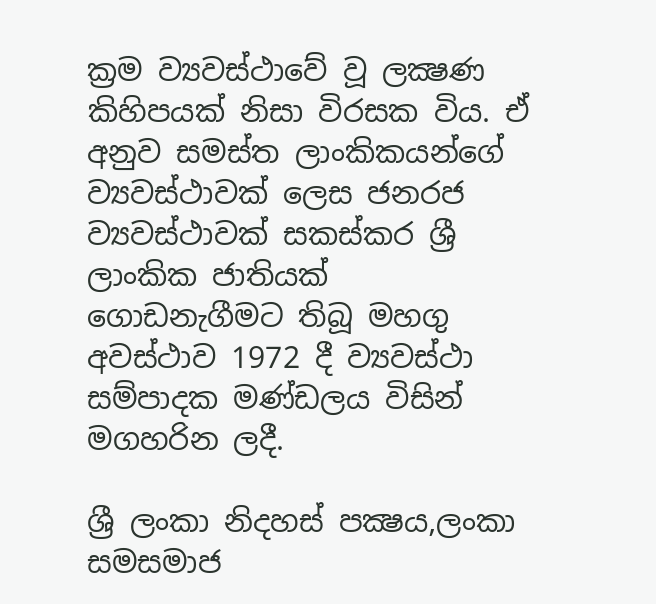ක්‍රම ව්‍යවස්ථාවේ වූ ලක්‍ෂණ කිහිපයක් නිසා විරසක විය. ඒ අනුව සමස්ත ලාංකිකයන්ගේ ව්‍යවස්ථාවක් ලෙස ජනරජ ව්‍යවස්ථාවක් සකස්කර ශ්‍රී ලාංකික ජාතියක් ගොඩනැගීමට තිබූ මහගු අවස්ථාව 1972 දී ව්‍යවස්ථා සම්පාදක මණ්ඩලය විසින් මගහරින ලදී.

ශ්‍රී ලංකා නිදහස් පක්‍ෂය,ලංකා සමසමාජ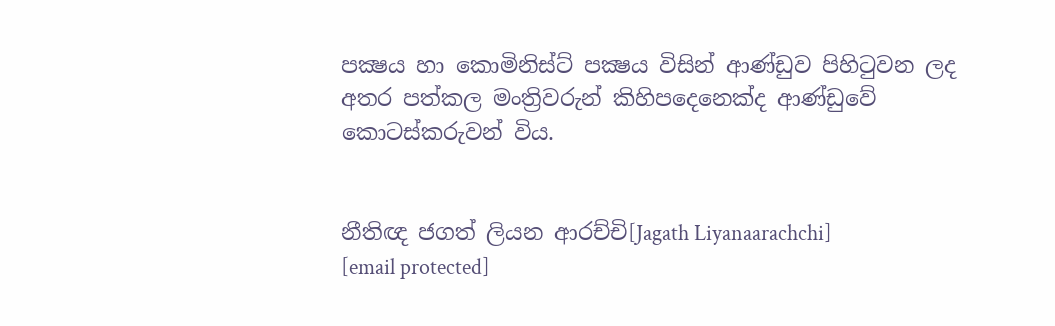පක්‍ෂය හා කොමිනිස්ට් පක්‍ෂය විසින් ආණ්ඩුව පිහිටුවන ලද අතර පත්කල මංත්‍රිවරුන් කිහිපදෙනෙක්ද ආණ්ඩුවේ කොටස්කරුවන් විය.


නීතිඥ ජගත් ලියන ආරච්චි[Jagath Liyanaarachchi]
[email protected]